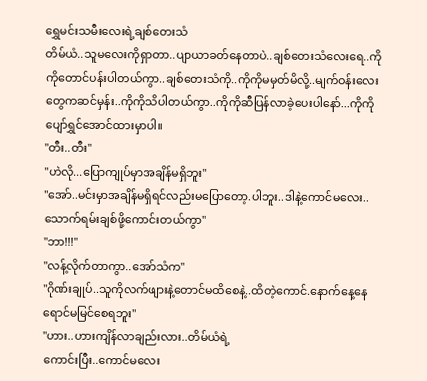ရွှေမင်းသမီးလေးရဲ့ချစ်တေးသံ
တိမ်ယံ..သူမလေးကိုရှာတာ..ပျာယာခတ်နေတာပဲ..ချစ်တေးသံလေးရေ..ကိုကိုတောင်ပန်းပါတယ်ကွာ..ချစ်တေးသံကို..ကိုကိုမမှတ်မိလို့..မျက်ဝန်းလေးတွေကဆင်မှန်း..ကိုကိုသိပါတယ်ကွာ..ကိုကိုဆီပြန်လာခဲ့ပေးပါနော်...ကိုကိုပျော်ရွှင်အောင်ထားမှာပါ။
"တီး..တီး"
"ဟဲလို...ပြောကျုပ်မှာအချိန်မရှိဘူး"
"အော်..မင်းမှာအချိန်မရှိရင်လည်းမပြောတော့.ပါဘူး..ဒါနဲ့ကောင်မလေး..သောက်ရမ်းချစ်ဖို့ကောင်းတယ်ကွာ"
"ဘာ!!!"
"လန့်လိုက်တာကွာ..အော်သံက"
"ဂိုဏ်းချုပ်..သူကိုလက်ဖျားနဲ့တောင်မထိစေနဲ့..ထိတဲ့ကောင်.နောက်နေ့နေရောင်မမြင်စေရဘူး"
"ဟား..ဟားကျိန်လာချည်းလား..တိမ်ယံရဲ့
ကောင်းပြီး..ကောင်မလေး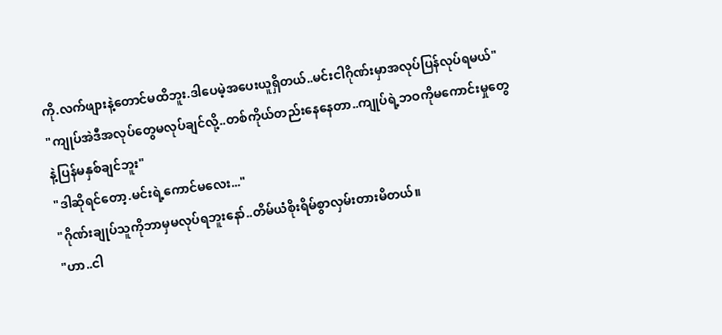ကို.လက်ဖျားနဲ့တောင်မထိဘူး.ဒါပေမဲ့အပေးယူရှိတယ်..မင်းငါဂိုဏ်းမှာအလုပ်ပြန်လုပ်ရမယ်"
"ကျုပ်အဲဒီအလုပ်တွေမလုပ်ချင်လို့..တစ်ကိုယ်တည်းနေနေတာ..ကျုပ်ရဲ့ဘဝကိုမကောင်းမှုတွေနဲ့ပြန်မနှစ်ချင်ဘူး"
"ဒါဆိုရင်တော့.မင်းရဲ့ကောင်မလေး..."
"ဂိုဏ်းချုပ်သူကိုဘာမှမလုပ်ရဘူးနော်..တိမ်ယံစိုးရိမ်စွာလှမ်းတားမိတယ်။
"ဟာ..ငါ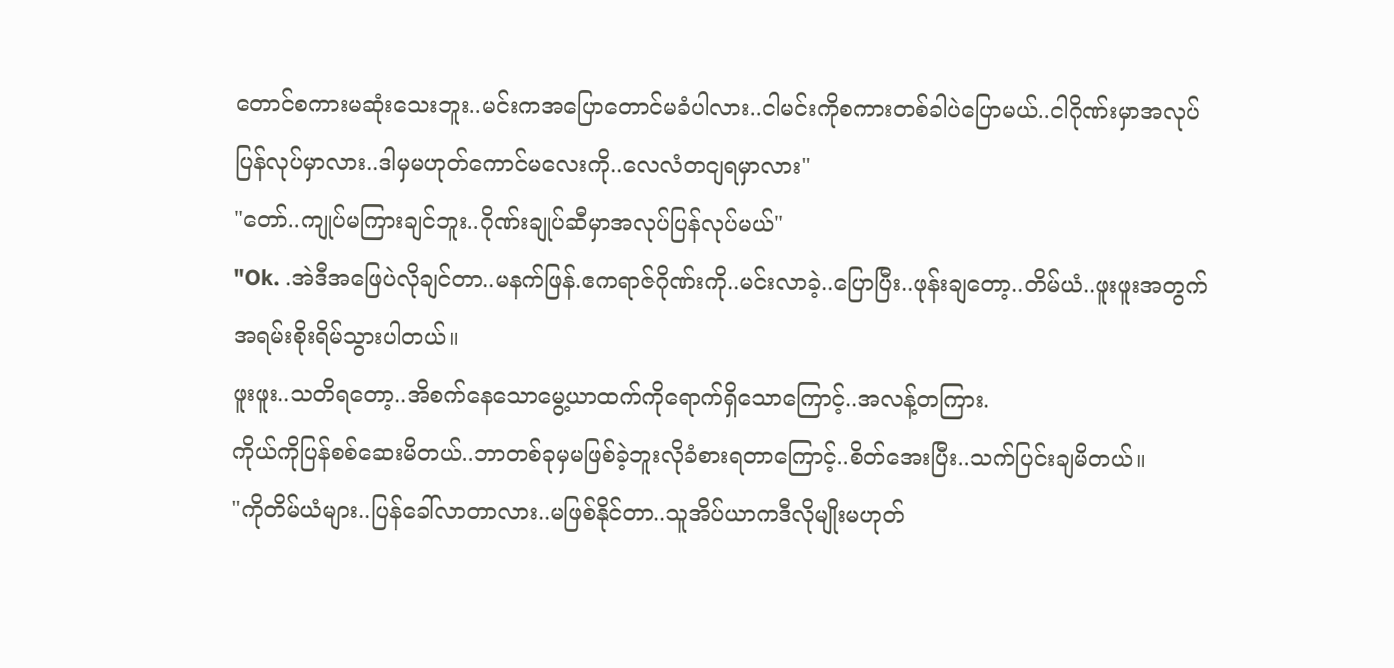တောင်စကားမဆုံးသေးဘူး..မင်းကအပြောတောင်မခံပါလား..ငါမင်းကိုစကားတစ်ခါပဲပြောမယ်..ငါဂိုဏ်းမှာအလုပ်ပြန်လုပ်မှာလား..ဒါမှမဟုတ်ကောင်မလေးကို..လေလံတငျရမှာလား"
"တော်..ကျုပ်မကြားချင်ဘူး..ဂိုဏ်းချုပ်ဆီမှာအလုပ်ပြန်လုပ်မယ်"
"Ok. .အဲဒီအဖြေပဲလိုချင်တာ..မနက်ဖြန်.ဧကရာဇ်ဂိုဏ်းကို..မင်းလာခဲ့..ပြောပြီး..ဖုန်းချတော့..တိမ်ယံ..ဖူးဖူးအတွက်အရမ်းစိုးရိမ်သွားပါတယ်။
ဖူးဖူး..သတိရတော့..အိစက်နေသောမွေ့ယာထက်ကိုရောက်ရှိသောကြောင့်..အလန့်တကြား.
ကိုယ်ကိုပြန်စစ်ဆေးမိတယ်..ဘာတစ်ခုမှမဖြစ်ခဲ့ဘူးလိုခံစားရတာကြောင့်..စိတ်အေးပြီး..သက်ပြင်းချမိတယ်။
"ကိုတိမ်ယံများ..ပြန်ခေါ်လာတာလား..မဖြစ်နိုင်တာ..သူအိပ်ယာကဒီလိုမျိုးမဟုတ်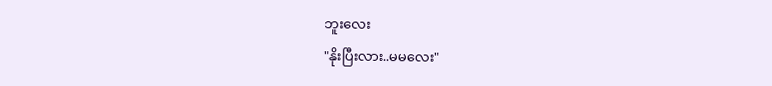ဘူးလေး
"နိုးပြီးလား..မမလေး"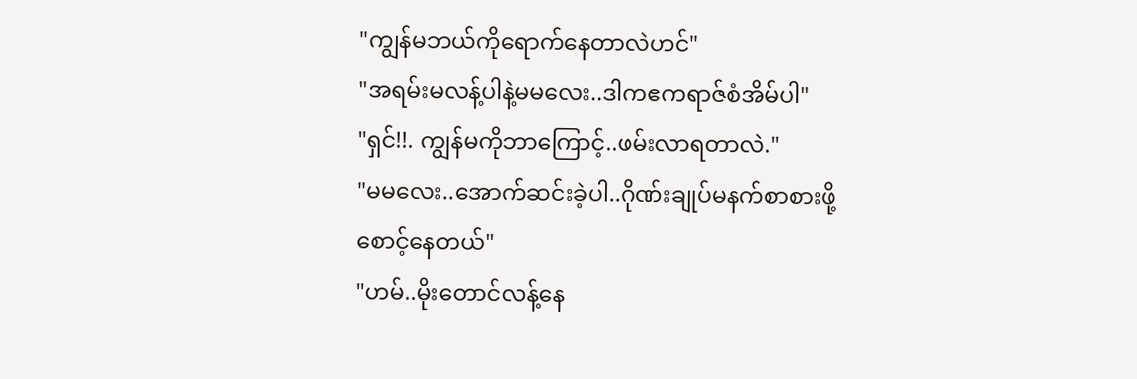"ကျွန်မဘယ်ကိုရောက်နေတာလဲဟင်"
"အရမ်းမလန့်ပါနဲ့မမလေး..ဒါကဧကရာဇ်စံအိမ်ပါ"
"ရှင်!!. ကျွန်မကိုဘာကြောင့်..ဖမ်းလာရတာလဲ."
"မမလေး..အောက်ဆင်းခဲ့ပါ..ဂိုဏ်းချုပ်မနက်စာစားဖို့စောင့်နေတယ်"
"ဟမ်..မိုးတောင်လန့်နေ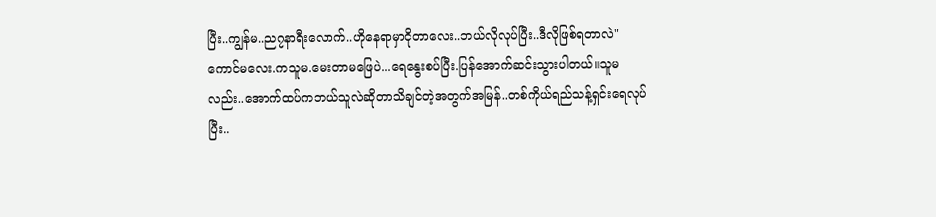ပြီး..ကျွန်မ..ည၇နာရီးလောက်..ဟိုနေရာမှာငိုတာလေး..ဘယ်လိုလုပ်ပြီး..ဒီလိုဖြစ်ရတာလဲ"
ကောင်မလေး.ကသူမ.မေးတာမဖြေပဲ...ရေနွေးစပ်ပြီး.ပြန်အောက်ဆင်းသွားပါတယ်။သူမလည်း..အောက်ထပ်ကဘယ်သူလဲဆိုတာသိချင်တဲ့အတွက်အမြန်..တစ်ကိုယ်ရည်သန့်ရှင်းရေလုပ်ပြီး..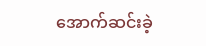အောက်ဆင်းခဲ့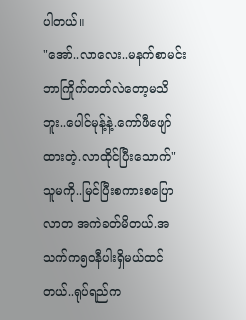ပါတယ်။
"အော်..လာလေး..မနက်စာမင်းဘာကြိုက်တတ်လဲတော့မသိဘူး..ပေါင်မုန့်နဲ့.ကော်ဖီဖျော်ထားတဲ့.လာထိုင်ပြီးသောက်"
သူမကို..မြင်ပြီးစကားစပြောလာတ အကဲခတ်မိတယ်.အသက်က၅၀နီပါးရှိမယ်ထင်တယ်..ရုပ်ရည်က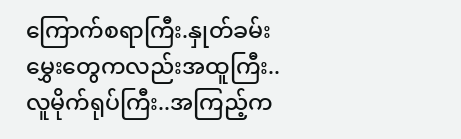ကြောက်စရာကြီး.နှုတ်ခမ်းမွှေးတွေကလည်းအထူကြီး..လူမိုက်ရုပ်ကြီး..အကြည့်က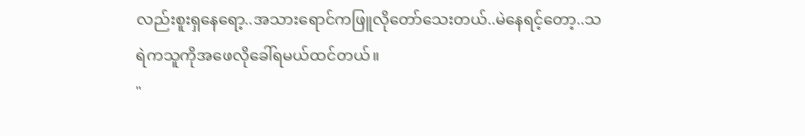လည်းစူးရှနေရော့..အသားရောင်ကဖြူလိုတော်သေးတယ်..မဲနေရင့်တော့..သရဲကသူကိုအဖေလိုခေါ်ရမယ်ထင်တယ်။
"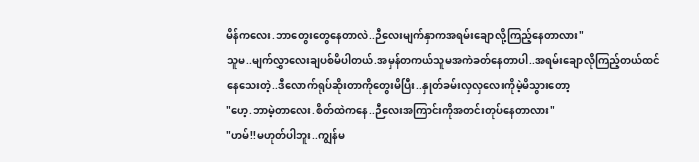မိန်ကလေး.ဘာတွေးတွေနေတာလဲ..ဉီလေးမျက်နှာကအရမ်းချောလို့ကြည့်နေတာလား"
သူမ..မျက်လွှာလေးချပစ်မိပါတယ်.အမှန်တကယ်သူမအကဲခတ်နေတာပါ..အရမ်းချောလိုကြည့်တယ်ထင်နေသေးတဲ့..ဒီလောက်ရုပ်ဆိုးတာကိုတွေးမိပြီး..နှုတ်ခမ်းလှလှလေးကိုမဲ့မိသွားတော့
"ဟေ့.ဘာမဲ့တာလေး.စိတ်ထဲကနေ..ဉီလေးအကြာင်းကိုအတင်းတုပ်နေတာလား"
"ဟမ်!!မဟုတ်ပါဘူး..ကျွန်မ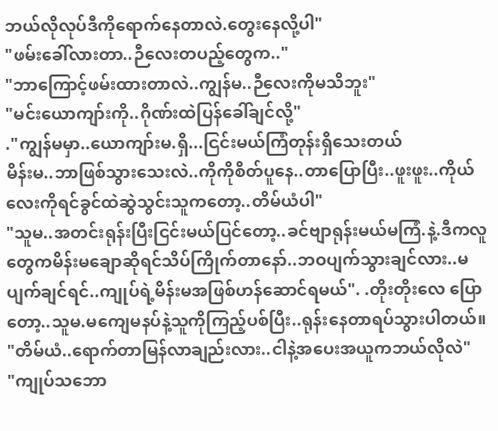ဘယ်လိုလုပ်ဒီကိုရောက်နေတာလဲ.တွေးနေလို့ပါ"
"ဖမ်းခေါ်လားတာ..ဉီလေးတပည့်တွေက.."
"ဘာကြောင့်ဖမ်းထားတာလဲ..ကျွန်မ..ဉီလေးကိုမသိဘူး"
"မင်းယောကျာ်းကို..ဂိုဏ်းထဲပြန်ခေါ်ချင်လို့"
."ကျွန်မမှာ..ယောကျာ်းမ.ရှိ...ငြင်းမယ်ကြံတုန်းရှိသေးတယ်
မိန်းမ..ဘာဖြစ်သွားသေးလဲ..ကိုကိုစိတ်ပူနေ..တာပြောပြီး..ဖူးဖူး..ကိုယ်လေးကိုရင်ခွင်ထဲဆွဲသွင်းသူကတော့..တိမ်ယံပါ"
"သူမ..အတင်းရုန်းပြီးငြင်းမယ်ပြင်တော့..ခင်ဗျာရုန်းမယ်မကြံ.နဲ့.ဒီကလူတွေကမိန်းမချောဆိုရင်သိပ်ကြိုက်တာနော်..ဘဝပျက်သွားချင်လား..မပျက်ချင်ရင်..ကျုပ်ရဲ့မိန်းမအဖြစ်ဟန်ဆောင်ရမယ်". .တိုးတိုးလေ ပြောတော့..သူမ.မကျေမနပ်နဲ့သူကိုကြည့်ပစ်ပြီး..ရုန်းနေတာရပ်သွားပါတယ်။
"တိမ်ယံ..ရောက်တာမြန်လာချည်းလား..ငါနဲ့အပေးအယူကဘယ်လိုလဲ"
"ကျုပ်သဘော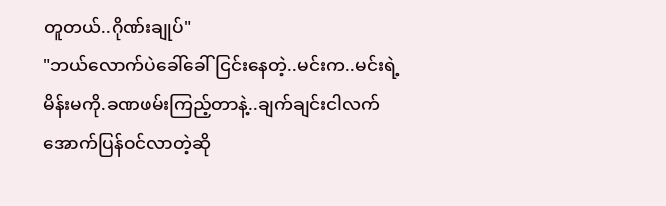တူတယ်..ဂိုဏ်းချုပ်"
"ဘယ်လောက်ပဲခေါ်ခေါ်ငြင်းနေတဲ့..မင်းက..မင်းရဲ့မိန်းမကို.ခဏဖမ်းကြည့်တာနဲ့..ချက်ချင်းငါလက်အောက်ပြန်ဝင်လာတဲ့ဆို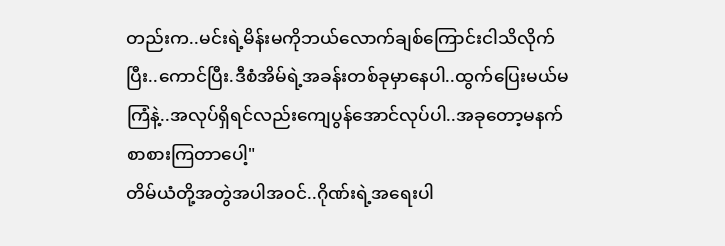တည်းက..မင်းရဲ့မိန်းမကိုဘယ်လောက်ချစ်ကြောင်းငါသိလိုက်ပြီး..ကောင်ပြီး.ဒီစံအိမ်ရဲ့အခန်းတစ်ခုမှာနေပါ..ထွက်ပြေးမယ်မကြံနဲ့..အလုပ်ရှိရင်လည်းကျေပွန်အောင်လုပ်ပါ..အခုတော့မနက်စာစားကြတာပေါ့"
တိမ်ယံတို့အတွဲအပါအဝင်..ဂိုဏ်းရဲ့အရေးပါ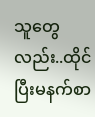သူတွေလည်း..ထိုင်ပြီးမနက်စာ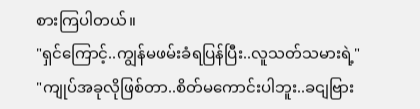စားကြပါတယ်။
"ရှင်ကြောင့်..ကျွန်မဖမ်းခံရပြန်ပြီး..လူသတ်သမားရဲ့"
"ကျုပ်အခုလိုဖြစ်တာ..စိတ်မကောင်းပါဘူး..ခငျဗြား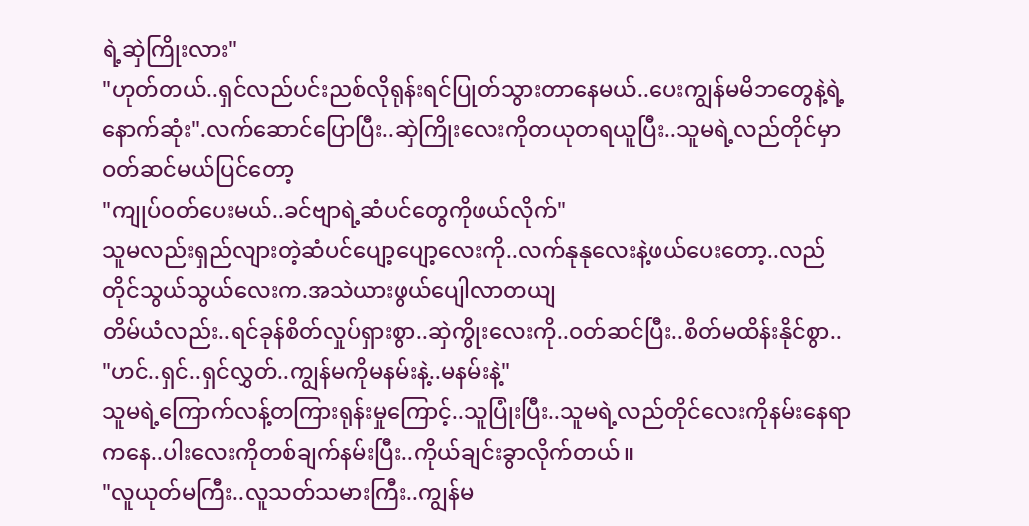ရဲ့ဆှဲကြိုးလား"
"ဟုတ်တယ်..ရှင်လည်ပင်းညစ်လိုရုန်းရင်ပြုတ်သွားတာနေမယ်..ပေးကျွန်မမိဘတွေနဲ့ရဲ့နောက်ဆုံး".လက်ဆောင်ပြောပြီး..ဆှဲကြိုးလေးကိုတယုတရယူပြီး..သူမရဲ့လည်တိုင်မှာဝတ်ဆင်မယ်ပြင်တော့
"ကျုပ်ဝတ်ပေးမယ်..ခင်ဗျာရဲ့ဆံပင်တွေကိုဖယ်လိုက်"
သူမလည်းရှည်လျားတဲ့ဆံပင်ပျော့ပျော့လေးကို..လက်နုနုလေးနဲ့ဖယ်ပေးတော့..လည်တိုင်သွယ်သွယ်လေးက.အသဲယားဖွယ်ပျေါလာတယျ
တိမ်ယံလည်း..ရင်ခုန်စိတ်လှုပ်ရှားစွာ..ဆှဲကွိုးလေးကို..ဝတ်ဆင်ပြီး..စိတ်မထိန်းနိုင်စွာ..
"ဟင်..ရှင်..ရှင်လွှတ်..ကျွန်မကိုမနမ်းနဲ့..မနမ်းနဲ့"
သူမရဲ့ကြောက်လန့်တကြားရုန်းမှုကြောင့်..သူပြုံးပြီး..သူမရဲ့လည်တိုင်လေးကိုနမ်းနေရာကနေ..ပါးလေးကိုတစ်ချက်နမ်းပြီး..ကိုယ်ချင်းခွာလိုက်တယ်။
"လူယုတ်မကြီး..လူသတ်သမားကြီး..ကျွန်မ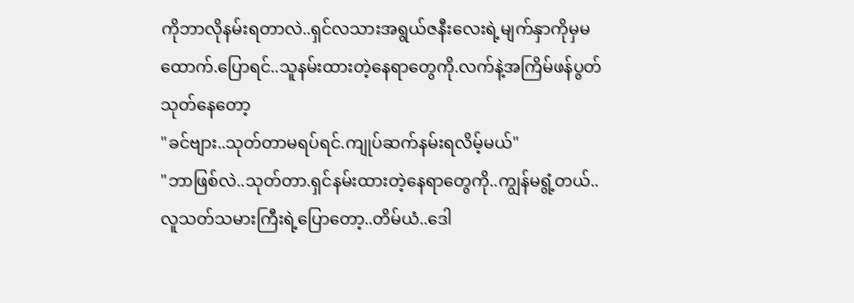ကိုဘာလိုနမ်းရတာလဲ..ရှင်လသားအရွယ်ဇနီးလေးရဲ့မျက်နှာကိုမှမထောက်.ပြောရင်..သူနမ်းထားတဲ့နေရာတွေကို.လက်နဲ့အကြိမ်ဖန်ပွတ်သုတ်နေတော့
"ခင်ဗျား..သုတ်တာမရပ်ရင်.ကျုပ်ဆက်နမ်းရလိမ့်မယ်"
"ဘာဖြစ်လဲ..သုတ်တာ.ရှင်နမ်းထားတဲ့နေရာတွေကို..ကျွန်မရွံ့တယ်..လူသတ်သမားကြီးရဲ့ပြောတော့..တိမ်ယံ..ဒေါ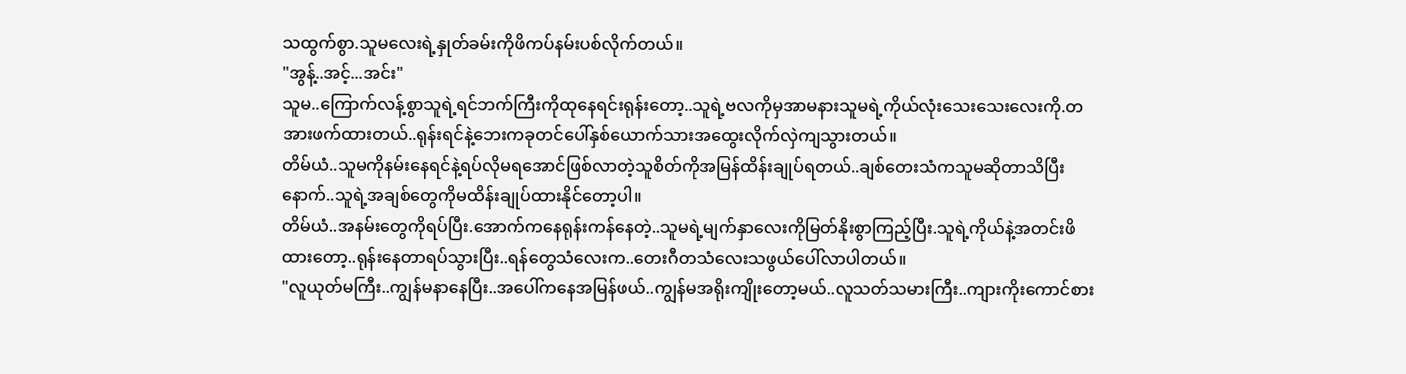သထွက်စွာ.သူမလေးရဲ့နှုတ်ခမ်းကိုဖိကပ်နမ်းပစ်လိုက်တယ်။
"အွန့်..အင့်...အင်း"
သူမ..ကြောက်လန့်စွာသူရဲ့ရင်ဘက်ကြီးကိုထုနေရင်းရုန်းတော့..သူရဲ့ဗလကိုမှအာမနားသူမရဲ့ကိုယ်လုံးသေးသေးလေးကို.တအားဖက်ထားတယ်..ရုန်းရင်နဲ့ဘေးကခုတင်ပေါ်နှစ်ယောက်သားအထွေးလိုက်လှဲကျသွားတယ်။
တိမ်ယံ..သူမကိုနမ်းနေရင်နဲ့ရပ်လိုမရအောင်ဖြစ်လာတဲ့သူစိတ်ကိုအမြန်ထိန်းချုပ်ရတယ်..ချစ်တေးသံကသူမဆိုတာသိပြီးနောက်..သူရဲ့အချစ်တွေကိုမထိန်းချုပ်ထားနိုင်တော့ပါ။
တိမ်ယံ..အနမ်းတွေကိုရပ်ပြီး.အောက်ကနေရုန်းကန်နေတဲ့..သူမရဲ့မျက်နှာလေးကိုမြတ်နိုးစွာကြည့်ပြီး.သူရဲ့ကိုယ်နဲ့အတင်းဖိထားတော့..ရုန်းနေတာရပ်သွားပြီး..ရန်တွေသံလေးက..တေးဂီတသံလေးသဖွယ်ပေါ်လာပါတယ်။
"လူယုတ်မကြီး..ကျွန်မနာနေပြီး..အပေါ်ကနေအမြန်ဖယ်..ကျွန်မအရိုးကျိုးတော့မယ်..လူသတ်သမားကြီး..ကျားကိုးကောင်စား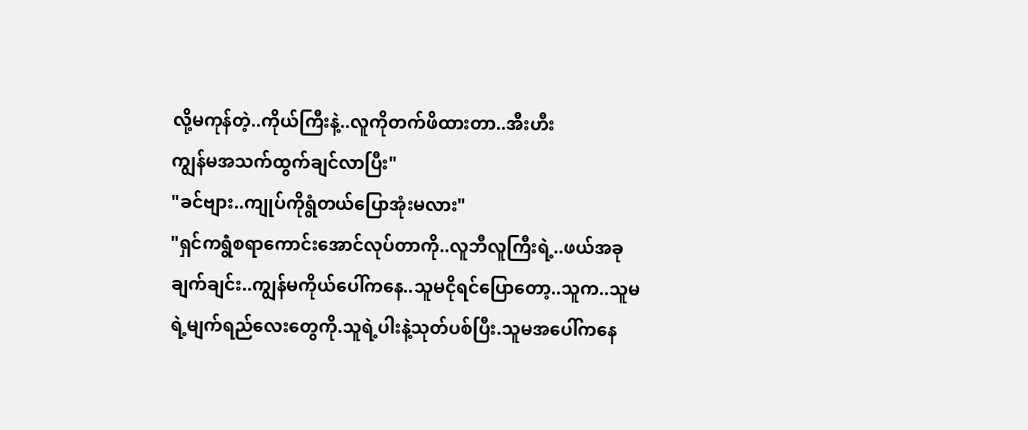လို့မကုန်တဲ့..ကိုယ်ကြီးနဲ့..လူကိုတက်ဖိထားတာ..အီးဟီး
ကျွန်မအသက်ထွက်ချင်လာပြီး"
"ခင်ဗျား..ကျုပ်ကိုရွံတယ်ပြောအုံးမလား"
"ရှင်ကရွဲံစရာကောင်းအောင်လုပ်တာကို..လူဘီလူကြီးရဲ့..ဖယ်အခုချက်ချင်း..ကျွန်မကိုယ်ပေါ်ကနေ..သူမငိုရင်ပြောတော့..သူက..သူမရဲ့မျက်ရည်လေးတွေကို.သူရဲ့ပါးနဲ့သုတ်ပစ်ပြီး.သူမအပေါ်ကနေ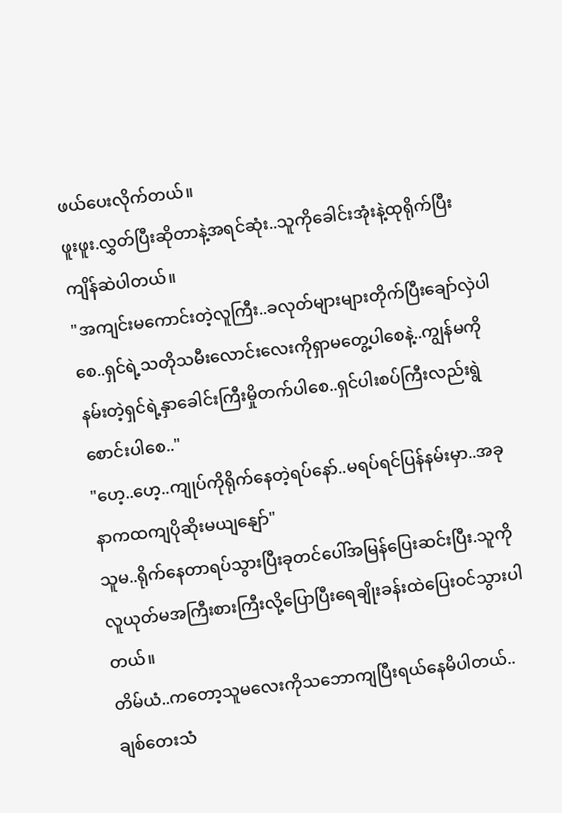ဖယ်ပေးလိုက်တယ်။
ဖူးဖူး.လွှတ်ပြီးဆိုတာနဲ့အရင်ဆုံး..သူကိုခေါင်းအုံးနဲ့ထုရိုက်ပြီးကျိန်ဆဲပါတယ်။
"အကျင်းမကောင်းတဲ့လူကြီး..ခလုတ်များများတိုက်ပြီးချော်လှဲပါစေ..ရှင်ရဲ့သတိုသမီးလောင်းလေးကိုရှာမတွေ့ပါစေနဲ့..ကျွန်မကိုနမ်းတဲ့ရှင်ရဲ့နှာခေါင်းကြီးမှိုတက်ပါစေ..ရှင်ပါးစပ်ကြီးလည်းရွဲစောင်းပါစေ.."
"ဟေ့..ဟေ့..ကျုပ်ကိုရိုက်နေတဲ့ရပ်နော်..မရပ်ရင်ပြန်နမ်းမှာ..အခုနာကထကျပိုဆိုးမယျနျော်"
သူမ..ရိုက်နေတာရပ်သွားပြီးခုတင်ပေါ်အမြန်ပြေးဆင်းပြီး.သူကိုလူယုတ်မအကြီးစားကြီးလို့ပြောပြီးရေချိုးခန်းထဲပြေးဝင်သွားပါတယ်။
တိမ်ယံ..ကတော့သူမလေးကိုသဘောကျပြီးရယ်နေမိပါတယ်..ချစ်တေးသံ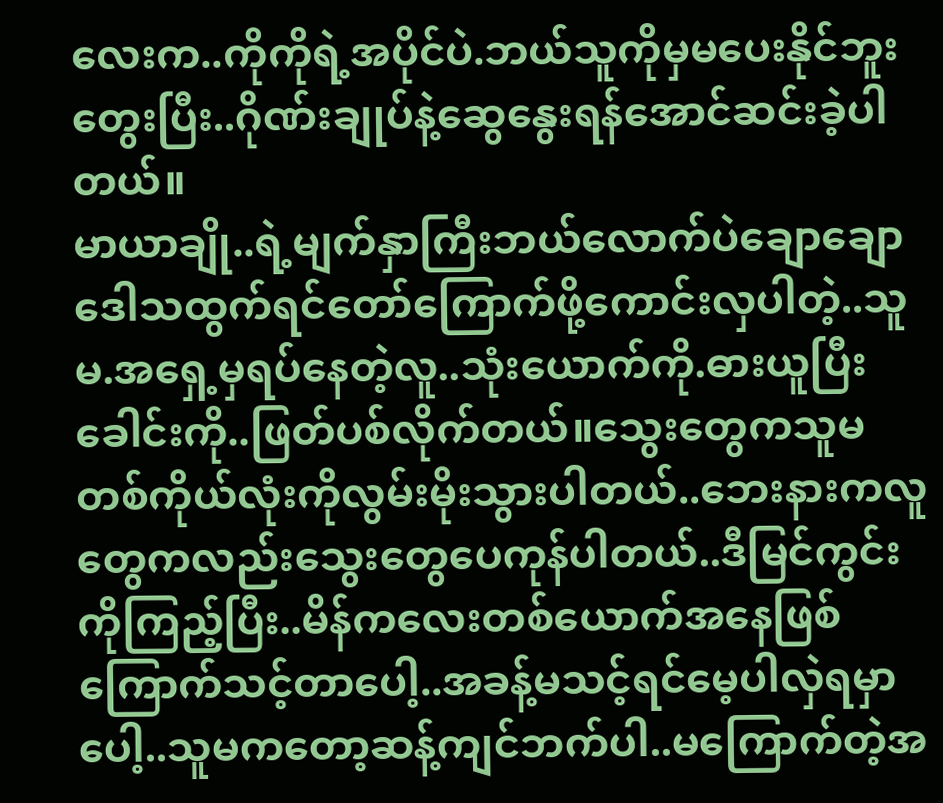လေးက..ကိုကိုရဲ့အပိုင်ပဲ.ဘယ်သူကိုမှမပေးနိုင်ဘူးတွေးပြီး..ဂိုဏ်းချုပ်နဲ့ဆွေနွေးရန်အောင်ဆင်းခဲ့ပါတယ်။
မာယာချို..ရဲ့မျက်နှာကြီးဘယ်လောက်ပဲချောချောဒေါသထွက်ရင်တော်ကြောက်ဖို့ကောင်းလှပါတဲ့..သူမ.အရှေ့မှရပ်နေတဲ့လူ..သုံးယောက်ကို.ဓားယူပြီးခေါင်းကို..ဖြတ်ပစ်လိုက်တယ်။သွေးတွေကသူမတစ်ကိုယ်လုံးကိုလွမ်းမိုးသွားပါတယ်..ဘေးနားကလူတွေကလည်းသွေးတွေပေကုန်ပါတယ်..ဒီမြင်ကွင်းကိုကြည့်ပြီး..မိန်ကလေးတစ်ယောက်အနေဖြစ်ကြောက်သင့်တာပေါ့..အခန့်မသင့်ရင်မေ့ပါလှဲရမှာပေါ့..သူမကတော့ဆန့်ကျင်ဘက်ပါ..မကြောက်တဲ့အ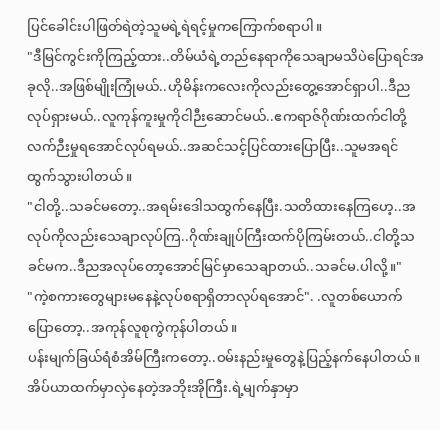ပြင်ခေါင်းပါဖြတ်ရဲတဲ့သူမရဲ့ရဲရင့်မှုကကြောက်စရာပါ။
"ဒီမြင်ကွင်းကိုကြည့်ထား..တိမ်ယံရဲ့တည်နေရာကိုသေချာမသိပဲပြောရင်အခုလို..အဖြစ်မျိုးကြုံမယ်..ဟိုမိန်းကလေးကိုလည်းတွေ့အောင်ရှာပါ..ဒီညလုပ်ရှားမယ်..လူကုန်ကူးမှုကိုငါဉီးဆောင်မယ်..ဧကရာဇ်ဂိုဏ်းထက်ငါတို့လက်ဉီးမှုရအောင်လုပ်ရမယ်..အဆင်သင့်ပြင်ထားပြောပြီး..သူမအရင်ထွက်သွားပါတယ်။
"ငါတို့..သခင်မတော့..အရမ်းဒေါသထွက်နေပြီး.သတိထားနေကြဟေ့..အလုပ်ကိုလည်းသေချာလုပ်ကြ..ဂိုဏ်းချုပ်ကြီးထက်ပိုကြမ်းတယ်..ငါတို့သခင်မက..ဒီညအလုပ်တော့အောင်မြင်မှာသေချာတယ်..သခင်မ.ပါလို့။"
"ကဲ့စကားတွေများမနေနဲ့လုပ်စရာရှိတာလုပ်ရအောင်". .လူတစ်ယောက်ပြောတော့..အကုန်လူစုကွဲကုန်ပါတယ်။
ပန်းမျက်ခြယ်ရံစံအိမ်ကြီးကတော့..ဝမ်းနည်းမှုတွေနဲ့ပြည့်နက်နေပါတယ်။အိပ်ယာထက်မှာလှဲနေတဲ့အဘိုးအိုကြီး.ရဲ့မျက်နှာမှာ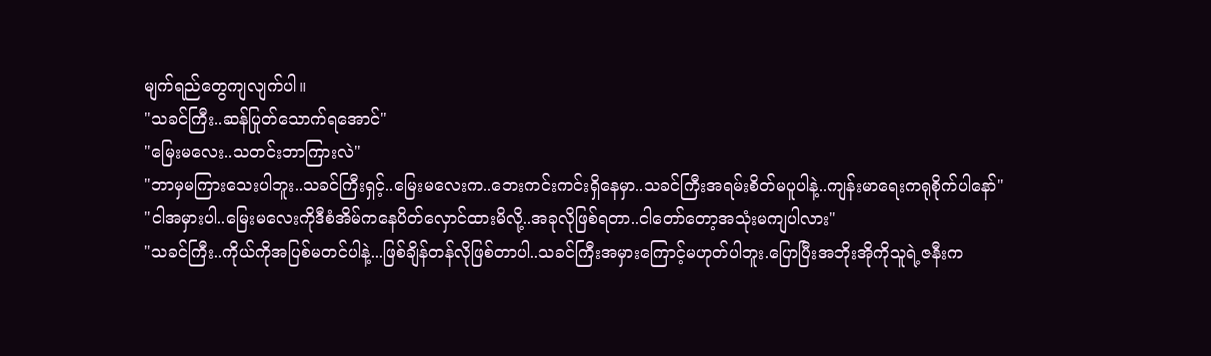မျက်ရည်တွေကျလျက်ပါ။
"သခင်ကြီး..ဆန်ပြုတ်သောက်ရအောင်"
"မြေးမလေး..သတင်းဘာကြားလဲ"
"ဘာမှမကြားသေးပါဘူး..သခင်ကြီးရှင့်..မြေးမလေးက..ဘေးကင်းကင်းရှိနေမှာ..သခင်ကြီးအရမ်းစိတ်မပူပါနဲ့..ကျန်းမာရေးကရုစိုက်ပါနော်"
"ငါအမှားပါ..မြေးမလေးကိုဒီစံအိမ်ကနေပိတ်လှောင်ထားမိလို့..အခုလိုဖြစ်ရတာ..ငါတော်တော့အသုံးမကျပါလား"
"သခင်ကြီး..ကိုယ်ကိုအပြစ်မတင်ပါနဲ့...ဖြစ်ချိန်တန်လိုဖြစ်တာပါ..သခင်ကြီးအမှားကြောင့်မဟုတ်ပါဘူး.ပြောပြီးအဘိုးအိုကိုသူရဲ့ဇနီးက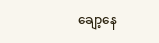ချော့နေ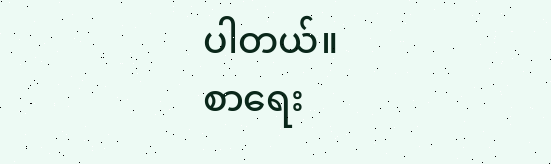ပါတယ်။
စာရေး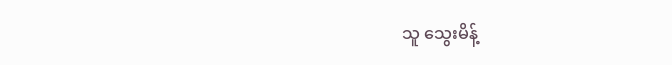သူ သွေးမိန့်